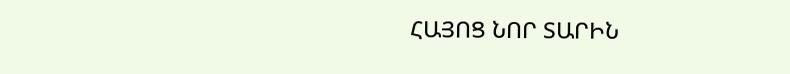ՀԱՅՈՑ ՆՈՐ ՏԱՐԻՆ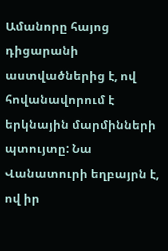Ամանորը հայոց դիցարանի աստվածներից է, ով հովանավորում է երկնային մարմինների պտույտը: Նա Վանատուրի եղբայրն է, ով իր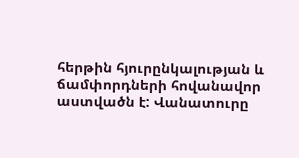հերթին հյուրընկալության և ճամփորդների հովանավոր աստվածն է: Վանատուրը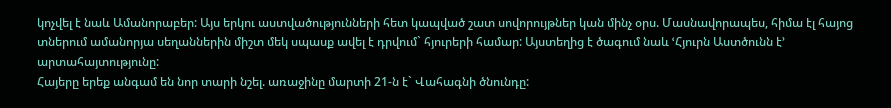կոչվել է նաև Ամանորաբեր: Այս երկու աստվածությունների հետ կապված շատ սովորույթներ կան մինչ օրս. Մասնավորապես, հիմա էլ հայոց տներում ամանորյա սեղաններին միշտ մեկ սպասք ավել է դրվում` հյուրերի համար: Այստեղից է ծագում նաև ՙՀյուրն Աստծունն է՚ արտահայտությունը:
Հայերը երեք անգամ են նոր տարի նշել. առաջինը մարտի 21-ն է` Վահագնի ծնունդը: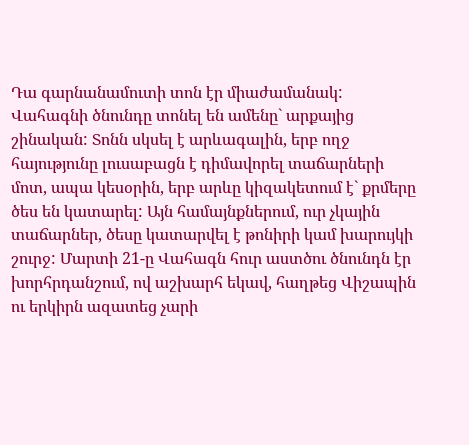Դա գարնանամուտի տոն էր միաժամանակ: Վահագնի ծնունդը տոնել են ամենը` արքայից շինական: Տոնն սկսել է արևագալին, երբ ողջ հայությունը լուսաբացն է դիմավորել տաճարների մոտ, ապա կեսօրին, երբ արևը կիզակետում է` քրմերը ծես են կատարել: Այն համայնքներում, ուր չկային տաճարներ, ծեսը կատարվել է թոնիրի կամ խարույկի շուրջ: Մարտի 21-ը Վահագն հուր աստծու ծնունդն էր խորհրդանշում, ով աշխարհ եկավ, հաղթեց Վիշապին ու երկիրն ազատեց չարի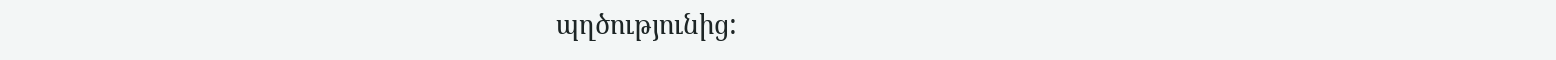պղծությունից: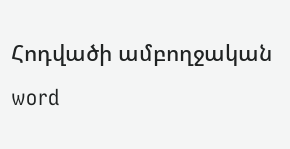Հոդվածի ամբողջական word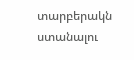տարբերակն ստանալու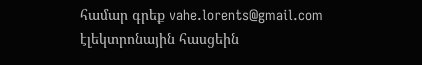համար գրեք vahe.lorents@gmail.com էլեկտրոնային հասցեին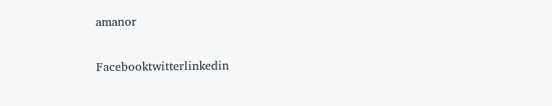amanor

Facebooktwitterlinkedin